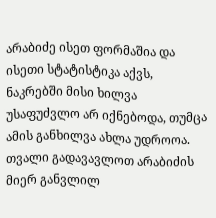არაბიძე ისეთ ფორმაშია და ისეთი სტატისტიკა აქვს, ნაკრებში მისი ხილვა უსაფუძვლო არ იქნებოდა, თუმცა ამის განხილვა ახლა უდროოა. თვალი გადავავლოთ არაბიძის მიერ განვლილ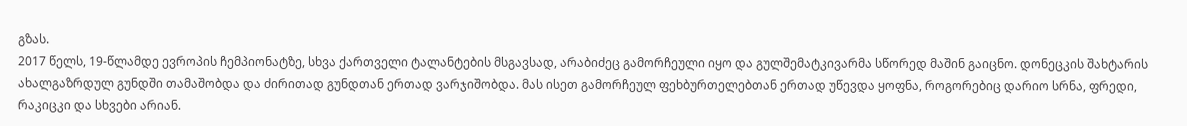გზას.
2017 წელს, 19-წლამდე ევროპის ჩემპიონატზე, სხვა ქართველი ტალანტების მსგავსად, არაბიძეც გამორჩეული იყო და გულშემატკივარმა სწორედ მაშინ გაიცნო. დონეცკის შახტარის ახალგაზრდულ გუნდში თამაშობდა და ძირითად გუნდთან ერთად ვარჯიშობდა. მას ისეთ გამორჩეულ ფეხბურთელებთან ერთად უწევდა ყოფნა, როგორებიც დარიო სრნა, ფრედი, რაკიცკი და სხვები არიან.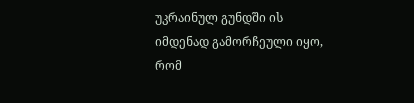უკრაინულ გუნდში ის იმდენად გამორჩეული იყო, რომ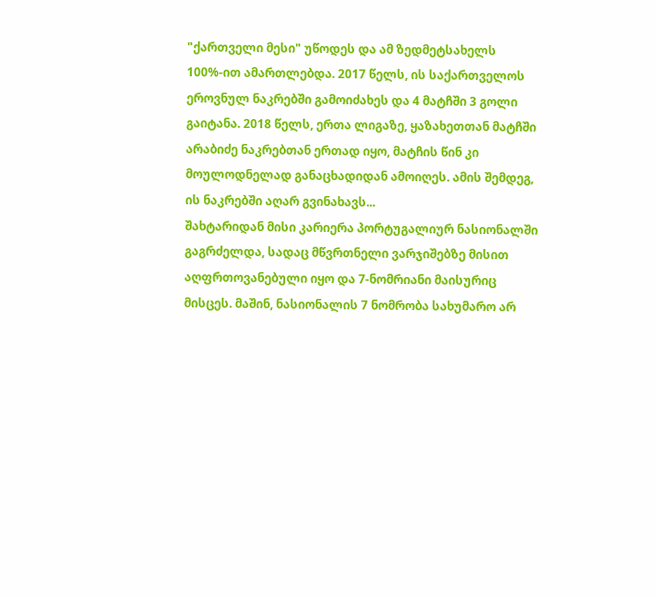"ქართველი მესი" უწოდეს და ამ ზედმეტსახელს 100%-ით ამართლებდა. 2017 წელს, ის საქართველოს ეროვნულ ნაკრებში გამოიძახეს და 4 მატჩში 3 გოლი გაიტანა. 2018 წელს, ერთა ლიგაზე, ყაზახეთთან მატჩში არაბიძე ნაკრებთან ერთად იყო, მატჩის წინ კი მოულოდნელად განაცხადიდან ამოიღეს. ამის შემდეგ, ის ნაკრებში აღარ გვინახავს...
შახტარიდან მისი კარიერა პორტუგალიურ ნასიონალში გაგრძელდა, სადაც მწვრთნელი ვარჯიშებზე მისით აღფრთოვანებული იყო და 7-ნომრიანი მაისურიც მისცეს. მაშინ, ნასიონალის 7 ნომრობა სახუმარო არ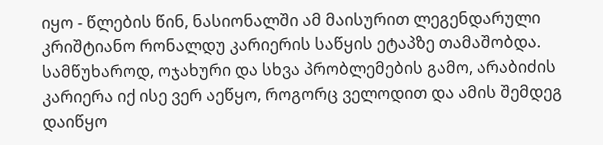იყო - წლების წინ, ნასიონალში ამ მაისურით ლეგენდარული კრიშტიანო რონალდუ კარიერის საწყის ეტაპზე თამაშობდა.
სამწუხაროდ, ოჯახური და სხვა პრობლემების გამო, არაბიძის კარიერა იქ ისე ვერ აეწყო, როგორც ველოდით და ამის შემდეგ დაიწყო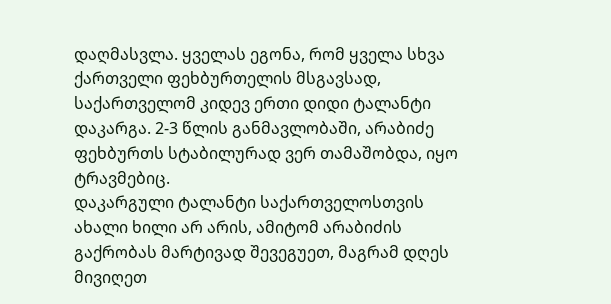დაღმასვლა. ყველას ეგონა, რომ ყველა სხვა ქართველი ფეხბურთელის მსგავსად, საქართველომ კიდევ ერთი დიდი ტალანტი დაკარგა. 2-3 წლის განმავლობაში, არაბიძე ფეხბურთს სტაბილურად ვერ თამაშობდა, იყო ტრავმებიც.
დაკარგული ტალანტი საქართველოსთვის ახალი ხილი არ არის, ამიტომ არაბიძის გაქრობას მარტივად შევეგუეთ, მაგრამ დღეს მივიღეთ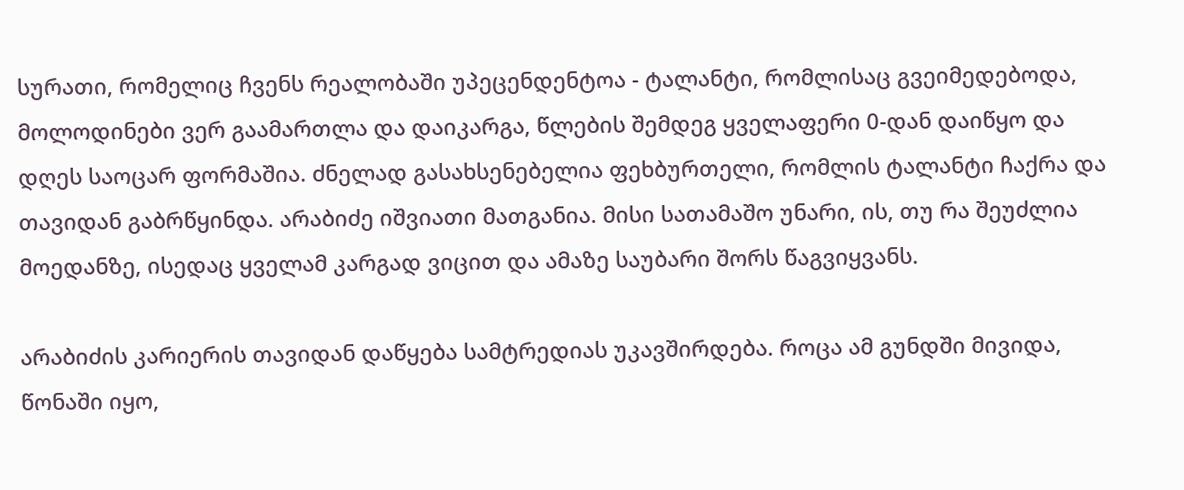სურათი, რომელიც ჩვენს რეალობაში უპეცენდენტოა - ტალანტი, რომლისაც გვეიმედებოდა, მოლოდინები ვერ გაამართლა და დაიკარგა, წლების შემდეგ ყველაფერი 0-დან დაიწყო და დღეს საოცარ ფორმაშია. ძნელად გასახსენებელია ფეხბურთელი, რომლის ტალანტი ჩაქრა და თავიდან გაბრწყინდა. არაბიძე იშვიათი მათგანია. მისი სათამაშო უნარი, ის, თუ რა შეუძლია მოედანზე, ისედაც ყველამ კარგად ვიცით და ამაზე საუბარი შორს წაგვიყვანს.

არაბიძის კარიერის თავიდან დაწყება სამტრედიას უკავშირდება. როცა ამ გუნდში მივიდა, წონაში იყო,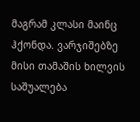მაგრამ კლასი მაინც ჰქონდა. ვარჯიშებზე მისი თამაშის ხილვის საშუალება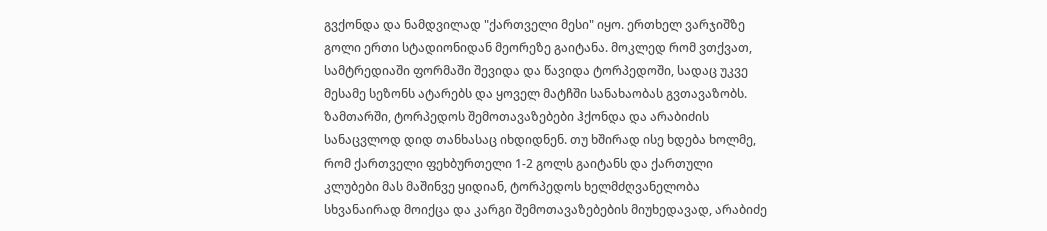გვქონდა და ნამდვილად "ქართველი მესი" იყო. ერთხელ ვარჯიშზე გოლი ერთი სტადიონიდან მეორეზე გაიტანა. მოკლედ რომ ვთქვათ, სამტრედიაში ფორმაში შევიდა და წავიდა ტორპედოში, სადაც უკვე მესამე სეზონს ატარებს და ყოველ მატჩში სანახაობას გვთავაზობს.
ზამთარში, ტორპედოს შემოთავაზებები ჰქონდა და არაბიძის სანაცვლოდ დიდ თანხასაც იხდიდნენ. თუ ხშირად ისე ხდება ხოლმე, რომ ქართველი ფეხბურთელი 1-2 გოლს გაიტანს და ქართული კლუბები მას მაშინვე ყიდიან, ტორპედოს ხელმძღვანელობა სხვანაირად მოიქცა და კარგი შემოთავაზებების მიუხედავად, არაბიძე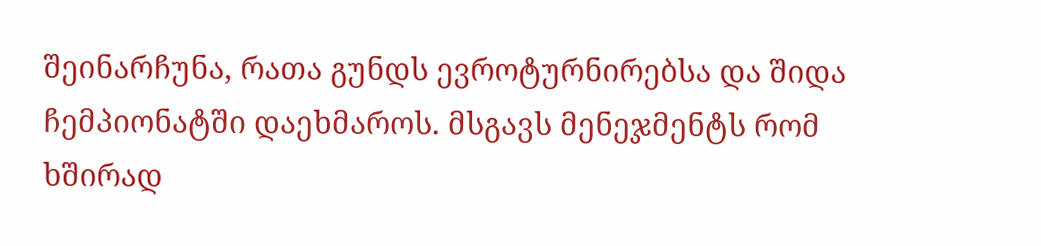შეინარჩუნა, რათა გუნდს ევროტურნირებსა და შიდა ჩემპიონატში დაეხმაროს. მსგავს მენეჯმენტს რომ ხშირად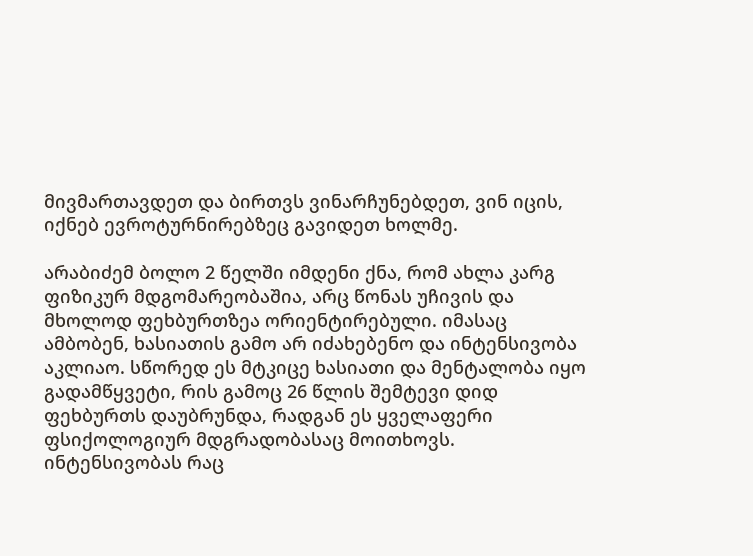მივმართავდეთ და ბირთვს ვინარჩუნებდეთ, ვინ იცის, იქნებ ევროტურნირებზეც გავიდეთ ხოლმე.

არაბიძემ ბოლო 2 წელში იმდენი ქნა, რომ ახლა კარგ ფიზიკურ მდგომარეობაშია, არც წონას უჩივის და მხოლოდ ფეხბურთზეა ორიენტირებული. იმასაც ამბობენ, ხასიათის გამო არ იძახებენო და ინტენსივობა აკლიაო. სწორედ ეს მტკიცე ხასიათი და მენტალობა იყო გადამწყვეტი, რის გამოც 26 წლის შემტევი დიდ ფეხბურთს დაუბრუნდა, რადგან ეს ყველაფერი ფსიქოლოგიურ მდგრადობასაც მოითხოვს. ინტენსივობას რაც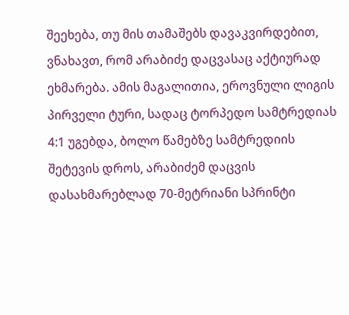შეეხება, თუ მის თამაშებს დავაკვირდებით, ვნახავთ, რომ არაბიძე დაცვასაც აქტიურად ეხმარება. ამის მაგალითია, ეროვნული ლიგის პირველი ტური, სადაც ტორპედო სამტრედიას 4:1 უგებდა, ბოლო წამებზე სამტრედიის შეტევის დროს, არაბიძემ დაცვის დასახმარებლად 70-მეტრიანი სპრინტი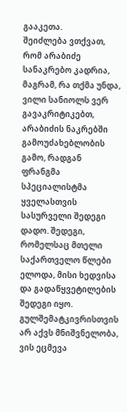გააკეთა.
შეიძლება ვთქვათ, რომ არაბიძე სანაკრებო კადრია, მაგრამ, რა თქმა უნდა, ვილი სანიოლს ვერ გავაკრიტიკებთ, არაბიძის ნაკრებში გამოუძახებლობის გამო, რადგან ფრანგმა სპეციალისტმა ყველასთვის სასურველი შედეგი დადო. შედეგი, რომელსაც მთელი საქართველო წლები ელოდა, მისი ხედვისა და გადაწყვეტილების შედეგი იყო. გულშემატკივრისთვის არ აქვს მნიშვნელობა, ვის ეცმევა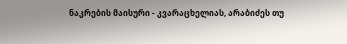ნაკრების მაისური - კვარაცხელიას, არაბიძეს თუ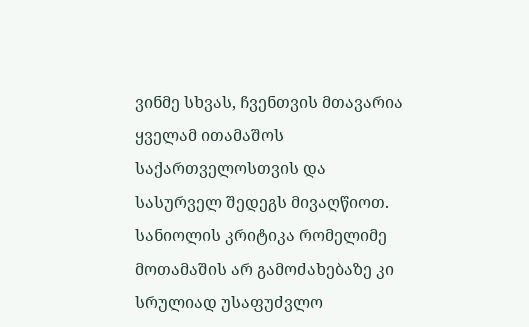ვინმე სხვას, ჩვენთვის მთავარია ყველამ ითამაშოს საქართველოსთვის და სასურველ შედეგს მივაღწიოთ. სანიოლის კრიტიკა რომელიმე მოთამაშის არ გამოძახებაზე კი სრულიად უსაფუძვლო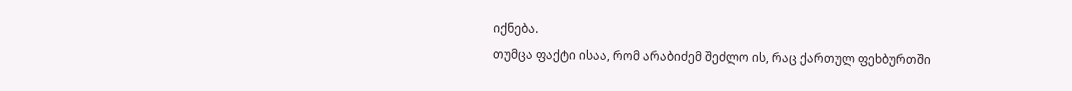იქნება.
თუმცა ფაქტი ისაა, რომ არაბიძემ შეძლო ის, რაც ქართულ ფეხბურთში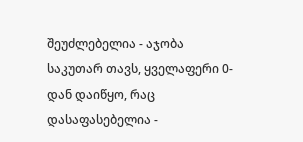შეუძლებელია - აჯობა საკუთარ თავს, ყველაფერი 0-დან დაიწყო, რაც დასაფასებელია -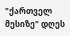"ქართველ მესიზე" დღეს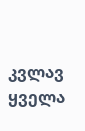კვლავ ყველა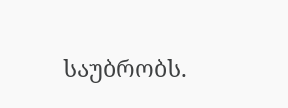საუბრობს.